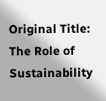Original Title: The Role of Sustainability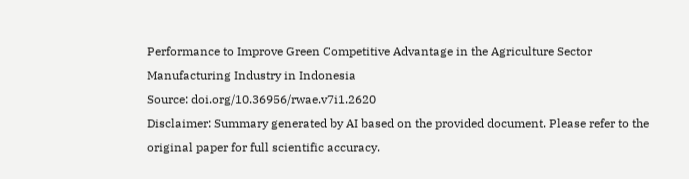Performance to Improve Green Competitive Advantage in the Agriculture Sector Manufacturing Industry in Indonesia
Source: doi.org/10.36956/rwae.v7i1.2620
Disclaimer: Summary generated by AI based on the provided document. Please refer to the original paper for full scientific accuracy.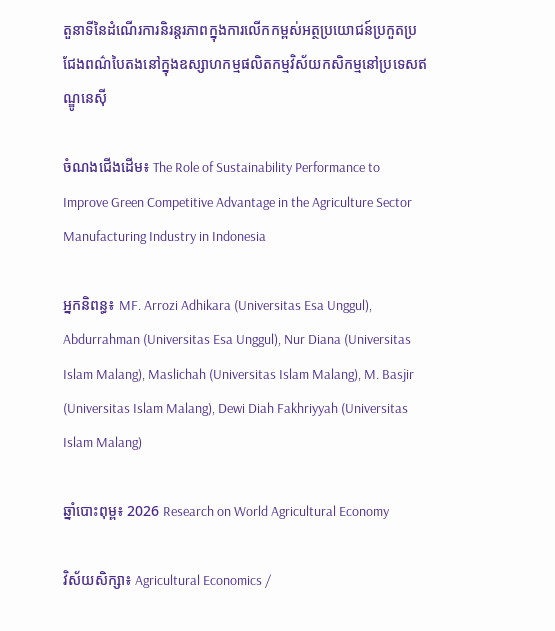តួនាទីនៃដំណើរការនិរន្តរភាពក្នុងការលើកកម្ពស់អត្ថប្រយោជន៍ប្រកួតប្រជែងពណ៌បៃតងនៅក្នុងឧស្សាហកម្មផលិតកម្មវិស័យកសិកម្មនៅប្រទេសឥណ្ឌូនេស៊ី

ចំណងជើងដើម៖ The Role of Sustainability Performance to Improve Green Competitive Advantage in the Agriculture Sector Manufacturing Industry in Indonesia

អ្នកនិពន្ធ៖ MF. Arrozi Adhikara (Universitas Esa Unggul), Abdurrahman (Universitas Esa Unggul), Nur Diana (Universitas Islam Malang), Maslichah (Universitas Islam Malang), M. Basjir (Universitas Islam Malang), Dewi Diah Fakhriyyah (Universitas Islam Malang)

ឆ្នាំបោះពុម្ព៖ 2026 Research on World Agricultural Economy

វិស័យសិក្សា៖ Agricultural Economics /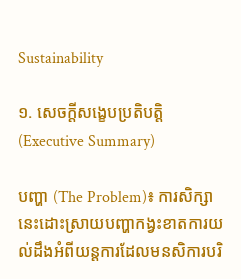Sustainability

១. សេចក្តីសង្ខេបប្រតិបត្តិ (Executive Summary)

បញ្ហា (The Problem)៖ ការសិក្សានេះដោះស្រាយបញ្ហាកង្វះខាតការយល់ដឹងអំពីយន្តការដែលមនសិការបរិ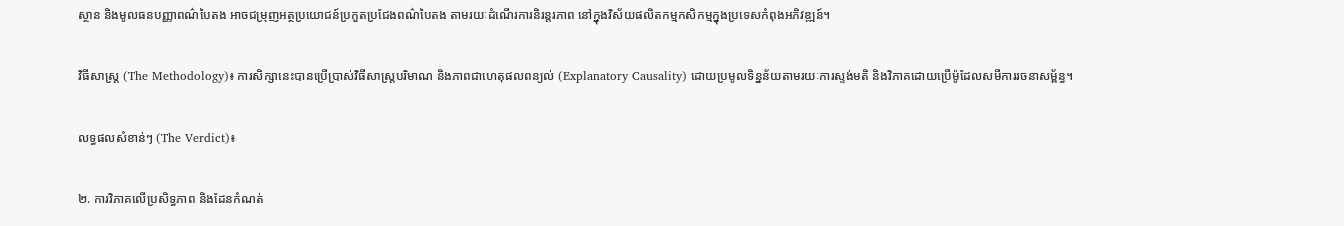ស្ថាន និងមូលធនបញ្ញាពណ៌បៃតង អាចជម្រុញអត្ថប្រយោជន៍ប្រកួតប្រជែងពណ៌បៃតង តាមរយៈដំណើរការនិរន្តរភាព នៅក្នុងវិស័យផលិតកម្មកសិកម្មក្នុងប្រទេសកំពុងអភិវឌ្ឍន៍។

វិធីសាស្ត្រ (The Methodology)៖ ការសិក្សានេះបានប្រើប្រាស់វិធីសាស្ត្របរិមាណ និងភាពជាហេតុផលពន្យល់ (Explanatory Causality) ដោយប្រមូលទិន្នន័យតាមរយៈការស្ទង់មតិ និងវិភាគដោយប្រើម៉ូដែលសមីការរចនាសម្ព័ន្ធ។

លទ្ធផលសំខាន់ៗ (The Verdict)៖

២. ការវិភាគលើប្រសិទ្ធភាព និងដែនកំណត់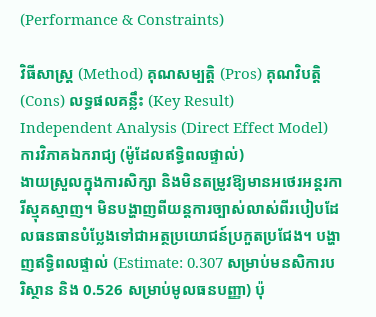(Performance & Constraints)

វិធីសាស្ត្រ (Method) គុណសម្បត្តិ (Pros) គុណវិបត្តិ (Cons) លទ្ធផលគន្លឹះ (Key Result)
Independent Analysis (Direct Effect Model)
ការវិភាគឯករាជ្យ (ម៉ូដែលឥទ្ធិពលផ្ទាល់)
ងាយស្រួលក្នុងការសិក្សា និងមិនតម្រូវឱ្យមានអថេរអន្តរការីស្មុគស្មាញ។ មិនបង្ហាញពីយន្តការច្បាស់លាស់ពីរបៀបដែលធនធានបំប្លែងទៅជាអត្ថប្រយោជន៍ប្រកួតប្រជែង។ បង្ហាញឥទ្ធិពលផ្ទាល់ (Estimate: 0.307 សម្រាប់មនសិការបរិស្ថាន និង 0.526 សម្រាប់មូលធនបញ្ញា) ប៉ុ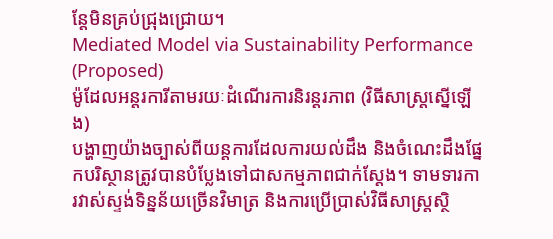ន្តែមិនគ្រប់ជ្រុងជ្រោយ។
Mediated Model via Sustainability Performance (Proposed)
ម៉ូដែលអន្តរការីតាមរយៈដំណើរការនិរន្តរភាព (វិធីសាស្ត្រស្នើឡើង)
បង្ហាញយ៉ាងច្បាស់ពីយន្តការដែលការយល់ដឹង និងចំណេះដឹងផ្នែកបរិស្ថានត្រូវបានបំប្លែងទៅជាសកម្មភាពជាក់ស្តែង។ ទាមទារការវាស់ស្ទង់ទិន្នន័យច្រើនវិមាត្រ និងការប្រើប្រាស់វិធីសាស្ត្រស្ថិ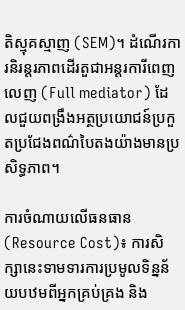តិស្មុគស្មាញ (SEM)។ ដំណើរការនិរន្តរភាពដើរតួជាអន្តរការីពេញលេញ (Full mediator) ដែលជួយពង្រឹងអត្ថប្រយោជន៍ប្រកួតប្រជែងពណ៌បៃតងយ៉ាងមានប្រសិទ្ធភាព។

ការចំណាយលើធនធាន (Resource Cost)៖ ការសិក្សានេះទាមទារការប្រមូលទិន្នន័យបឋមពីអ្នកគ្រប់គ្រង និង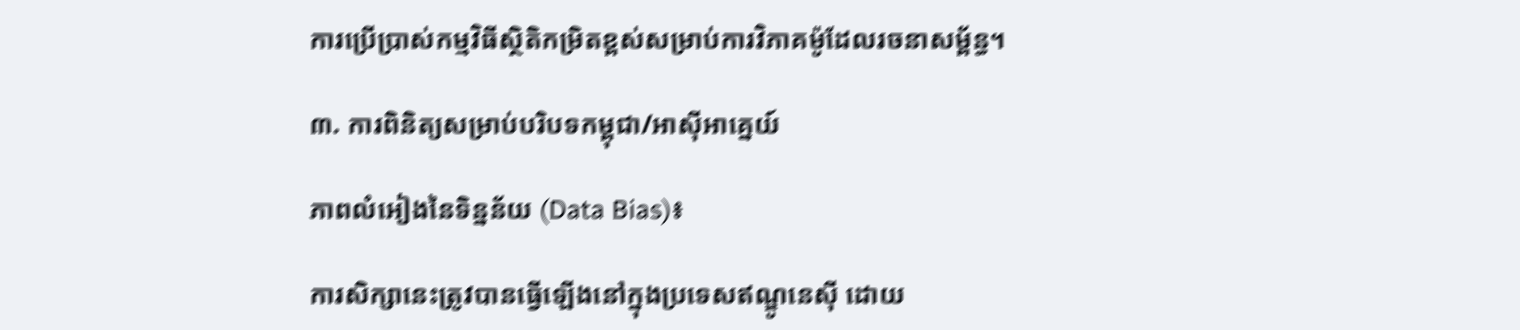ការប្រើប្រាស់កម្មវិធីស្ថិតិកម្រិតខ្ពស់សម្រាប់ការវិភាគម៉ូដែលរចនាសម្ព័ន្ធ។

៣. ការពិនិត្យសម្រាប់បរិបទកម្ពុជា/អាស៊ីអាគ្នេយ៍

ភាពលំអៀងនៃទិន្នន័យ (Data Bias)៖

ការសិក្សានេះត្រូវបានធ្វើឡើងនៅក្នុងប្រទេសឥណ្ឌូនេស៊ី ដោយ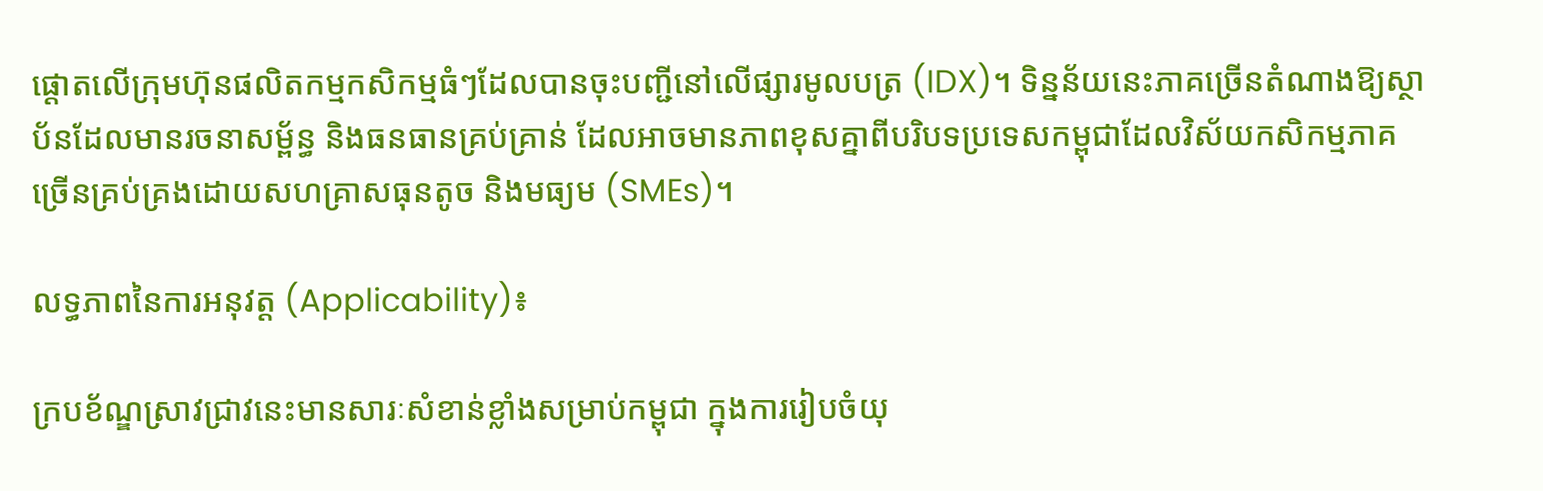ផ្តោតលើក្រុមហ៊ុនផលិតកម្មកសិកម្មធំៗដែលបានចុះបញ្ជីនៅលើផ្សារមូលបត្រ (IDX)។ ទិន្នន័យនេះភាគច្រើនតំណាងឱ្យស្ថាប័នដែលមានរចនាសម្ព័ន្ធ និងធនធានគ្រប់គ្រាន់ ដែលអាចមានភាពខុសគ្នាពីបរិបទប្រទេសកម្ពុជាដែលវិស័យកសិកម្មភាគច្រើនគ្រប់គ្រងដោយសហគ្រាសធុនតូច និងមធ្យម (SMEs)។

លទ្ធភាពនៃការអនុវត្ត (Applicability)៖

ក្របខ័ណ្ឌស្រាវជ្រាវនេះមានសារៈសំខាន់ខ្លាំងសម្រាប់កម្ពុជា ក្នុងការរៀបចំយុ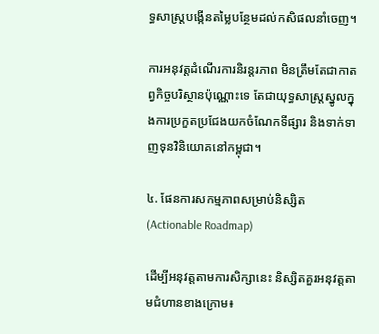ទ្ធសាស្ត្របង្កើនតម្លៃបន្ថែមដល់កសិផលនាំចេញ។

ការអនុវត្តដំណើរការនិរន្តរភាព មិនត្រឹមតែជាកាតព្វកិច្ចបរិស្ថានប៉ុណ្ណោះទេ តែជាយុទ្ធសាស្ត្រស្នូលក្នុងការប្រកួតប្រជែងយកចំណែកទីផ្សារ និងទាក់ទាញទុនវិនិយោគនៅកម្ពុជា។

៤. ផែនការសកម្មភាពសម្រាប់និស្សិត (Actionable Roadmap)

ដើម្បីអនុវត្តតាមការសិក្សានេះ និស្សិតគួរអនុវត្តតាមជំហានខាងក្រោម៖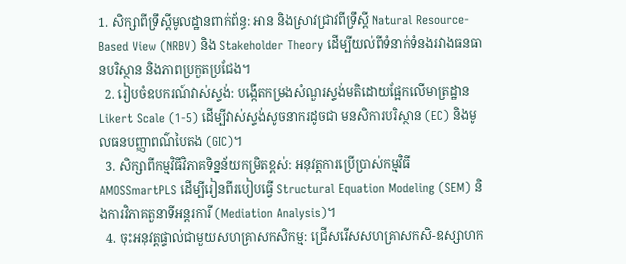1. សិក្សាពីទ្រឹស្តីមូលដ្ឋានពាក់ព័ន្ធ: អាន និងស្រាវជ្រាវពីទ្រឹស្តី Natural Resource-Based View (NRBV) និង Stakeholder Theory ដើម្បីយល់ពីទំនាក់ទំនងរវាងធនធានបរិស្ថាន និងភាពប្រកួតប្រជែង។
  2. រៀបចំឧបករណ៍វាស់ស្ទង់: បង្កើតកម្រងសំណួរស្ទង់មតិដោយផ្អែកលើមាត្រដ្ឋាន Likert Scale (1-5) ដើម្បីវាស់ស្ទង់សូចនាករដូចជា មនសិការបរិស្ថាន (EC) និងមូលធនបញ្ញាពណ៌បៃតង (GIC)។
  3. សិក្សាពីកម្មវិធីវិភាគទិន្នន័យកម្រិតខ្ពស់: អនុវត្តការប្រើប្រាស់កម្មវិធី AMOSSmartPLS ដើម្បីរៀនពីរបៀបធ្វើ Structural Equation Modeling (SEM) និងការវិភាគតួនាទីអន្តរការី (Mediation Analysis)។
  4. ចុះអនុវត្តផ្ទាល់ជាមួយសហគ្រាសកសិកម្ម: ជ្រើសរើសសហគ្រាសកសិ-ឧស្សាហក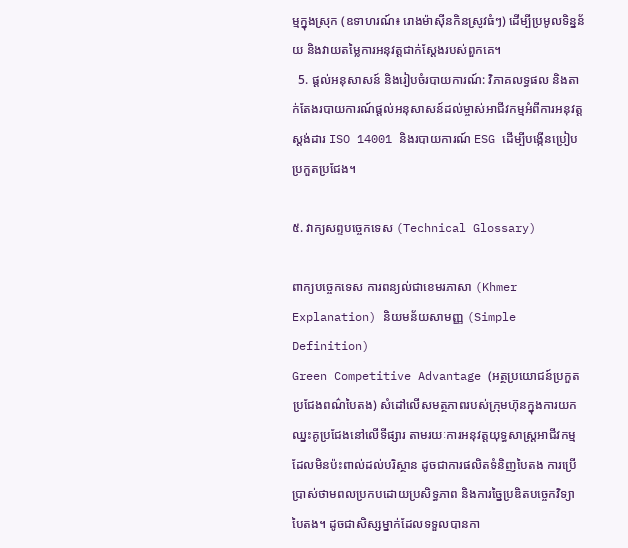ម្មក្នុងស្រុក (ឧទាហរណ៍៖ រោងម៉ាស៊ីនកិនស្រូវធំៗ) ដើម្បីប្រមូលទិន្នន័យ និងវាយតម្លៃការអនុវត្តជាក់ស្តែងរបស់ពួកគេ។
  5. ផ្តល់អនុសាសន៍ និងរៀបចំរបាយការណ៍: វិភាគលទ្ធផល និងតាក់តែងរបាយការណ៍ផ្តល់អនុសាសន៍ដល់ម្ចាស់អាជីវកម្មអំពីការអនុវត្តស្តង់ដារ ISO 14001 និងរបាយការណ៍ ESG ដើម្បីបង្កើនប្រៀបប្រកួតប្រជែង។

៥. វាក្យសព្ទបច្ចេកទេស (Technical Glossary)

ពាក្យបច្ចេកទេស ការពន្យល់ជាខេមរភាសា (Khmer Explanation) និយមន័យសាមញ្ញ (Simple Definition)
Green Competitive Advantage (អត្ថប្រយោជន៍ប្រកួតប្រជែងពណ៌បៃតង) សំដៅលើសមត្ថភាពរបស់ក្រុមហ៊ុនក្នុងការយកឈ្នះគូប្រជែងនៅលើទីផ្សារ តាមរយៈការអនុវត្តយុទ្ធសាស្ត្រអាជីវកម្មដែលមិនប៉ះពាល់ដល់បរិស្ថាន ដូចជាការផលិតទំនិញបៃតង ការប្រើប្រាស់ថាមពលប្រកបដោយប្រសិទ្ធភាព និងការច្នៃប្រឌិតបច្ចេកវិទ្យាបៃតង។ ដូចជាសិស្សម្នាក់ដែលទទួលបានកា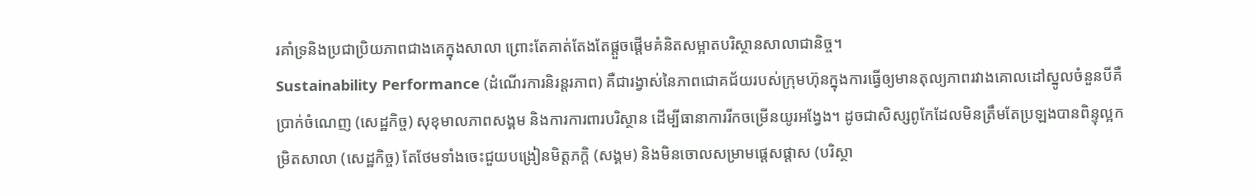រគាំទ្រនិងប្រជាប្រិយភាពជាងគេក្នុងសាលា ព្រោះតែគាត់តែងតែផ្តួចផ្តើមគំនិតសម្អាតបរិស្ថានសាលាជានិច្ច។
Sustainability Performance (ដំណើរការនិរន្តរភាព) គឺជារង្វាស់នៃភាពជោគជ័យរបស់ក្រុមហ៊ុនក្នុងការធ្វើឲ្យមានតុល្យភាពរវាងគោលដៅស្នូលចំនួនបីគឺ ប្រាក់ចំណេញ (សេដ្ឋកិច្ច) សុខុមាលភាពសង្គម និងការការពារបរិស្ថាន ដើម្បីធានាការរីកចម្រើនយូរអង្វែង។ ដូចជាសិស្សពូកែដែលមិនត្រឹមតែប្រឡងបានពិន្ទុល្អកម្រិតសាលា (សេដ្ឋកិច្ច) តែថែមទាំងចេះជួយបង្រៀនមិត្តភក្តិ (សង្គម) និងមិនចោលសម្រាមផ្តេសផ្តាស (បរិស្ថា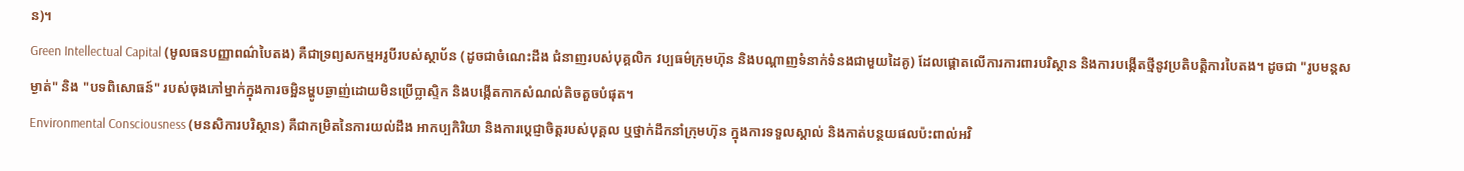ន)។
Green Intellectual Capital (មូលធនបញ្ញាពណ៌បៃតង) គឺជាទ្រព្យសកម្មអរូបីរបស់ស្ថាប័ន (ដូចជាចំណេះដឹង ជំនាញរបស់បុគ្គលិក វប្បធម៌ក្រុមហ៊ុន និងបណ្តាញទំនាក់ទំនងជាមួយដៃគូ) ដែលផ្តោតលើការការពារបរិស្ថាន និងការបង្កើតថ្មីនូវប្រតិបត្តិការបៃតង។ ដូចជា "រូបមន្តសម្ងាត់" និង "បទពិសោធន៍" របស់ចុងភៅម្នាក់ក្នុងការចម្អិនម្ហូបឆ្ងាញ់ដោយមិនប្រើប្លាស្ទិក និងបង្កើតកាកសំណល់តិចតួចបំផុត។
Environmental Consciousness (មនសិការបរិស្ថាន) គឺជាកម្រិតនៃការយល់ដឹង អាកប្បកិរិយា និងការប្តេជ្ញាចិត្តរបស់បុគ្គល ឬថ្នាក់ដឹកនាំក្រុមហ៊ុន ក្នុងការទទួលស្គាល់ និងកាត់បន្ថយផលប៉ះពាល់អវិ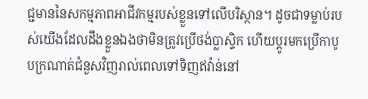ជ្ជមាននៃសកម្មភាពអាជីវកម្មរបស់ខ្លួនទៅលើបរិស្ថាន។ ដូចជាទម្លាប់របស់យើងដែលដឹងខ្លួនឯងថាមិនត្រូវប្រើថង់ប្លាស្ទិក ហើយប្តូរមកប្រើកាបូបក្រណាត់ជំនួសវិញរាល់ពេលទៅទិញឥវ៉ាន់នៅ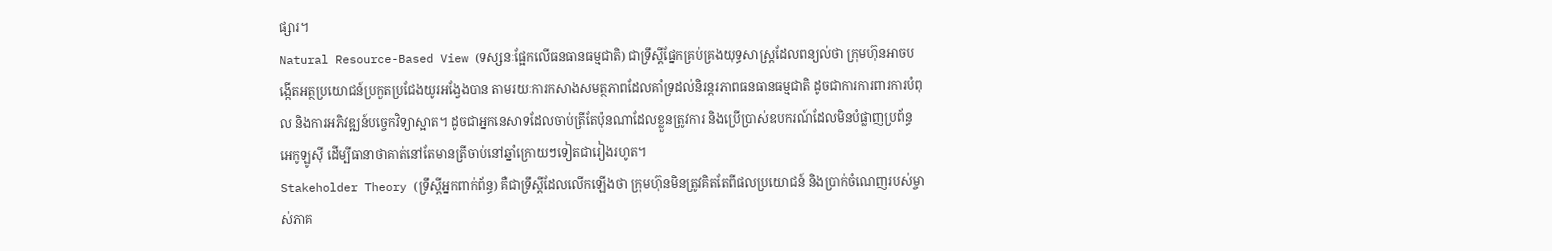ផ្សារ។
Natural Resource-Based View (ទស្សនៈផ្អែកលើធនធានធម្មជាតិ) ជាទ្រឹស្តីផ្នែកគ្រប់គ្រងយុទ្ធសាស្ត្រដែលពន្យល់ថា ក្រុមហ៊ុនអាចបង្កើតអត្ថប្រយោជន៍ប្រកួតប្រជែងយូរអង្វែងបាន តាមរយៈការកសាងសមត្ថភាពដែលគាំទ្រដល់និរន្តរភាពធនធានធម្មជាតិ ដូចជាការការពារការបំពុល និងការអភិវឌ្ឍន៍បច្ចេកវិទ្យាស្អាត។ ដូចជាអ្នកនេសាទដែលចាប់ត្រីតែប៉ុនណាដែលខ្លួនត្រូវការ និងប្រើប្រាស់ឧបករណ៍ដែលមិនបំផ្លាញប្រព័ន្ធអេកូឡូស៊ី ដើម្បីធានាថាគាត់នៅតែមានត្រីចាប់នៅឆ្នាំក្រោយៗទៀតជារៀងរហូត។
Stakeholder Theory (ទ្រឹស្តីអ្នកពាក់ព័ន្ធ) គឺជាទ្រឹស្តីដែលលើកឡើងថា ក្រុមហ៊ុនមិនត្រូវគិតតែពីផលប្រយោជន៍ និងប្រាក់ចំណេញរបស់ម្ចាស់ភាគ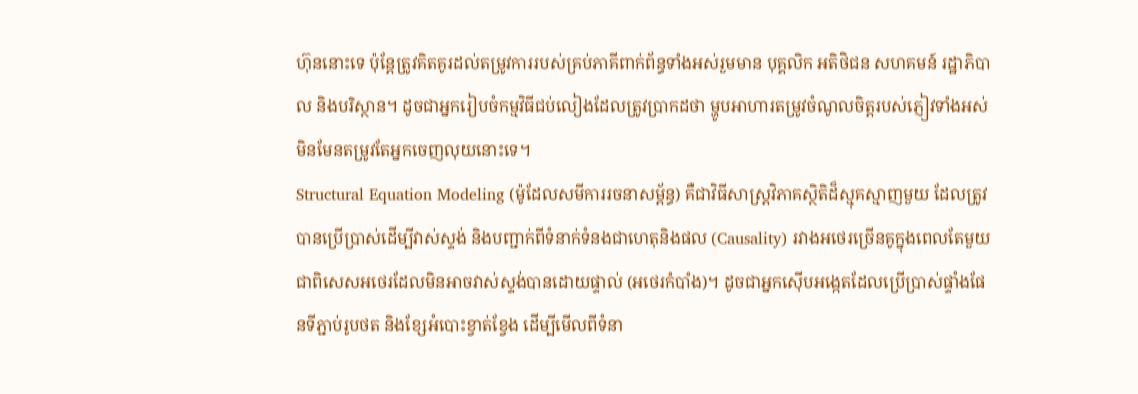ហ៊ុននោះទេ ប៉ុន្តែត្រូវគិតគូរដល់តម្រូវការរបស់គ្រប់ភាគីពាក់ព័ន្ធទាំងអស់រួមមាន បុគ្គលិក អតិថិជន សហគមន៍ រដ្ឋាភិបាល និងបរិស្ថាន។ ដូចជាអ្នករៀបចំកម្មវិធីជប់លៀងដែលត្រូវប្រាកដថា ម្ហូបអាហារតម្រូវចំណូលចិត្តរបស់ភ្ញៀវទាំងអស់ មិនមែនតម្រូវតែអ្នកចេញលុយនោះទេ។
Structural Equation Modeling (ម៉ូដែលសមីការរចនាសម្ព័ន្ធ) គឺជាវិធីសាស្ត្រវិភាគស្ថិតិដ៏ស្មុគស្មាញមួយ ដែលត្រូវបានប្រើប្រាស់ដើម្បីវាស់ស្ទង់ និងបញ្ជាក់ពីទំនាក់ទំនងជាហេតុនិងផល (Causality) រវាងអថេរច្រើនគូក្នុងពេលតែមួយ ជាពិសេសអថេរដែលមិនអាចវាស់ស្ទង់បានដោយផ្ទាល់ (អថេរកំបាំង)។ ដូចជាអ្នកស៊ើបអង្កេតដែលប្រើប្រាស់ផ្ទាំងផែនទីភ្ជាប់រូបថត និងខ្សែអំបោះខ្វាត់ខ្វែង ដើម្បីមើលពីទំនា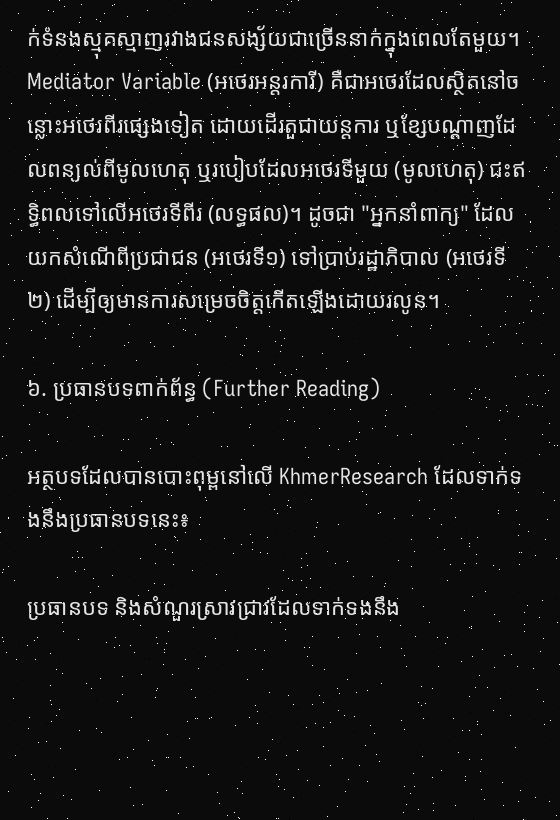ក់ទំនងស្មុគស្មាញរវាងជនសង្ស័យជាច្រើននាក់ក្នុងពេលតែមួយ។
Mediator Variable (អថេរអន្តរការី) គឺជាអថេរដែលស្ថិតនៅចន្លោះអថេរពីរផ្សេងទៀត ដោយដើរតួជាយន្តការ ឬខ្សែបណ្តាញដែលពន្យល់ពីមូលហេតុ ឬរបៀបដែលអថេរទីមួយ (មូលហេតុ) ជះឥទ្ធិពលទៅលើអថេរទីពីរ (លទ្ធផល)។ ដូចជា "អ្នកនាំពាក្យ" ដែលយកសំណើពីប្រជាជន (អថេរទី១) ទៅប្រាប់រដ្ឋាភិបាល (អថេរទី២) ដើម្បីឲ្យមានការសម្រេចចិត្តកើតឡើងដោយរលូន។

៦. ប្រធានបទពាក់ព័ន្ធ (Further Reading)

អត្ថបទដែលបានបោះពុម្ពនៅលើ KhmerResearch ដែលទាក់ទងនឹងប្រធានបទនេះ៖

ប្រធានបទ និងសំណួរស្រាវជ្រាវដែលទាក់ទងនឹង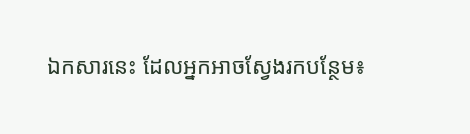ឯកសារនេះ ដែលអ្នកអាចស្វែងរកបន្ថែម៖